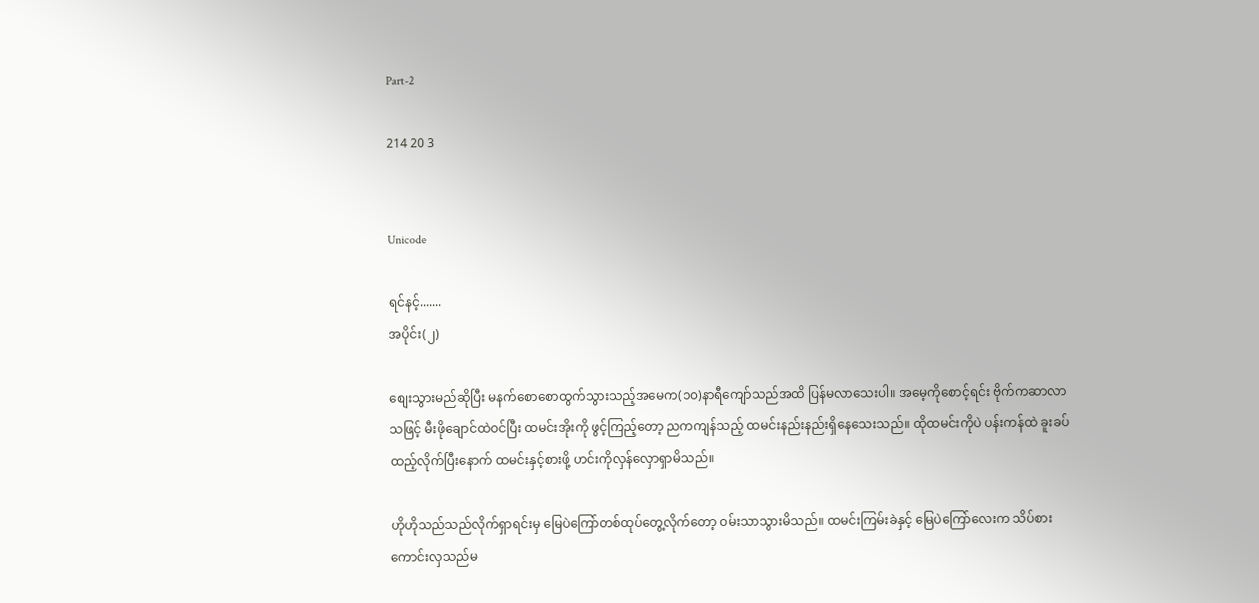Part-2

214 20 3


Unicode

ရင်နင့်.......
အပိုင်း(၂)

စျေးသွားမည်ဆိုပြီး မနက်စောစောထွက်သွားသည့်အမေက(၁၀)နာရီကျော်သည်အထိ ပြန်မလာသေးပါ။ အမေ့ကိုစောင့်ရင်း ဗိုက်ကဆာလာသဖြင့် မီးဖိုချောင်ထဲဝင်ပြီး ထမင်းအိုးကို ဖွင့်ကြည့်တော့ ညကကျန်သည့် ထမင်းနည်းနည်းရှိနေသေးသည်။ ထိုထမင်းကိုပဲ ပန်းကန်ထဲ ခူးခပ်ထည့်လိုက်ပြီးနောက် ထမင်းနှင့်စားဖို့ ဟင်းကိုလှန်လှောရှာမိသည်။

ဟိုဟိုသည်သည်လိုက်ရှာရင်းမှ မြေပဲကြော်တစ်ထုပ်တွေ့လိုက်တော့ ဝမ်းသာသွားမိသည်။ ထမင်းကြမ်းခဲနှင့် မြေပဲကြော်လေးက သိပ်စားကောင်းလှသည်မ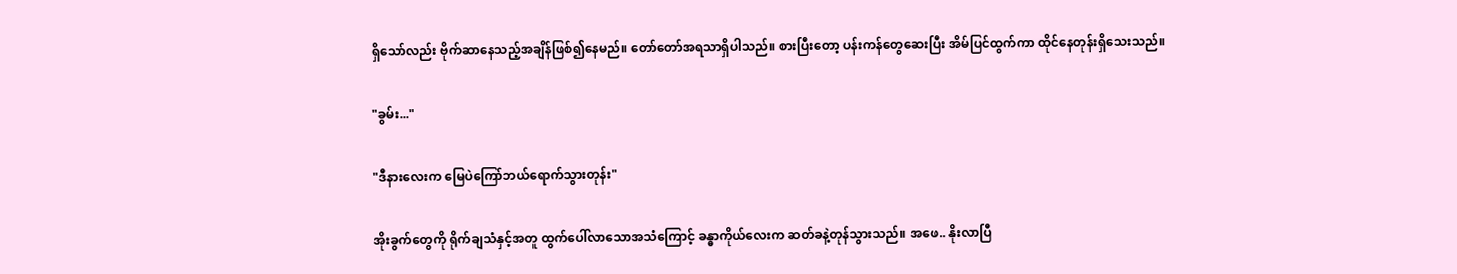ရှိသော်လည်း ဗိုက်ဆာနေသည့်အချိန်ဖြစ်၍နေမည်။ တော်တော်အရသာရှိပါသည်။ စားပြီးတော့ ပန်းကန်တွေဆေးပြီး အိမ်ပြင်ထွက်ကာ ထိုင်နေတုန်းရှိသေးသည်။

"ခွမ်း..."

"ဒီနားလေးက မြေပဲကြော်ဘယ်ရောက်သွားတုန်း"

အိုးခွက်တွေကို ရိုက်ချသံနှင့်အတူ ထွက်ပေါ်လာသောအသံကြောင့် ခန္ဓာကိုယ်လေးက ဆတ်ခနဲ့တုန်သွားသည်။ အဖေ.. နိုးလာပြီ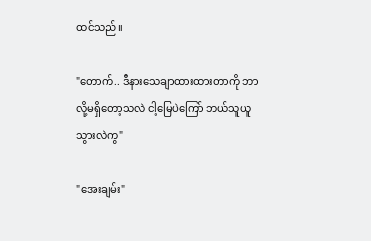ထင်သည်။

"တောက်.. ဒီနားသေချာထားထားတာကို ဘာလို့မရှိတော့သလဲ ငါ့မြေပဲကြော် ဘယ်သူယူသွားလဲကွ"

"အေးချမ်း"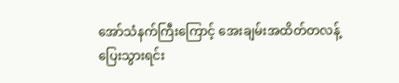အော်သံနက်ကြီးကြောင့် အေးချမ်းအထိတ်တလန့်ပြေးသွားရင်း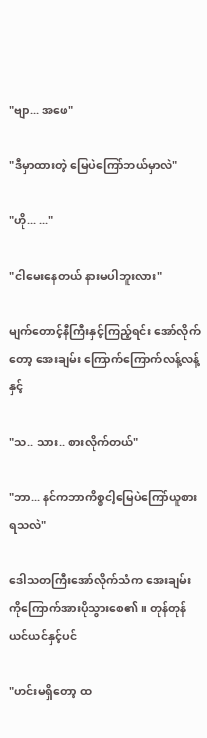"ဗျာ... အဖေ"

"ဒီမှာထားတဲ့ မြေပဲကြော်ဘယ်မှာလဲ"

"ဟို... ..."

"ငါမေးနေတယ် နားမပါဘူးလား"

မျက်တောင့်နီကြီးနှင့်ကြည့်ရင်း အော်လိုက်တော့ အေးချမ်း ကြောက်ကြောက်လန့်လန့်နှင့်

"သ.. သား.. စားလိုက်တယ်"

"ဘာ... နင်ကဘာကိစ္စငါ့မြေပဲကြော်ယူစားရသလဲ"

ဒေါသတကြီးအော်လိုက်သံက အေးချမ်းကိုကြောက်အားပိုသွားစေ၏။ တုန်တုန်ယင်ယင်နှင့်ပင်

"ဟင်းမရှိတော့ ထ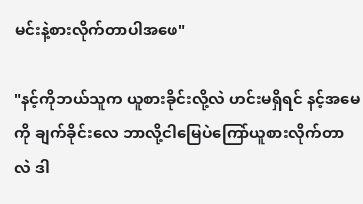မင်းနဲ့စားလိုက်တာပါအဖေ"

"နင့်ကိုဘယ်သူက ယူစားခိုင်းလို့လဲ ဟင်းမရှိရင် နင့်အမေကို ချက်ခိုင်းလေ ဘာလို့ငါမြေပဲကြော်ယူစားလိုက်တာလဲ ဒါ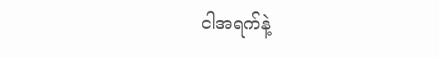ငါအရက်နဲ့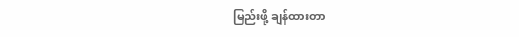မြည်းဖို့ ချန်ထားတာ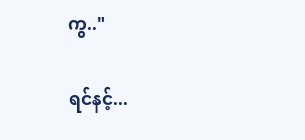ကွ.."

ရင်နင့်...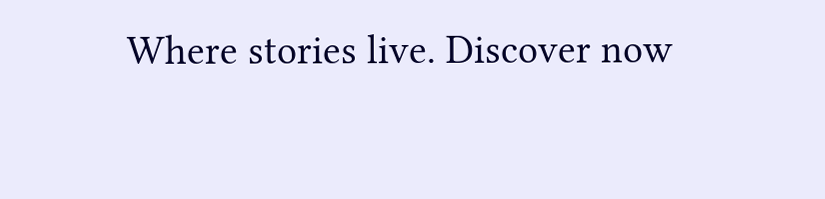Where stories live. Discover now